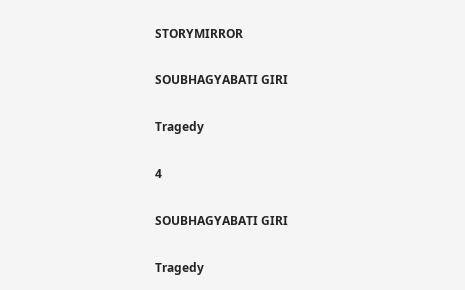STORYMIRROR

SOUBHAGYABATI GIRI

Tragedy

4

SOUBHAGYABATI GIRI

Tragedy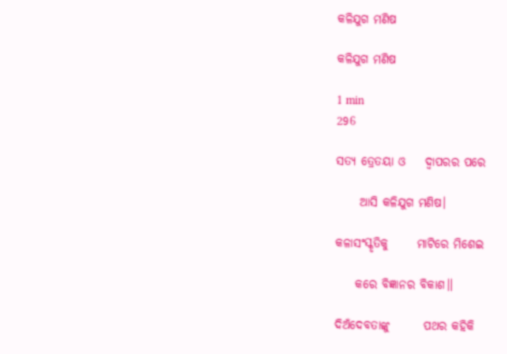କଳିଯୁଗ ମଣିଷ

କଳିଯୁଗ ମଣିଷ

1 min
296

ସତ୍ୟ ତ୍ରେତୟା ଓ    ଦ୍ୱାପରର ପରେ

     ଆସି କଳିଯୁଗ ମଣିଷ।

କଳାସଂସ୍କୃତିକୁ      ମାଟିରେ ମିଶେଇ

    କରେ ବିଜ୍ଞାନର ବିକାଶ॥

ଦିଅଁଦେବତାଙ୍କୁ       ପଥର କହିକି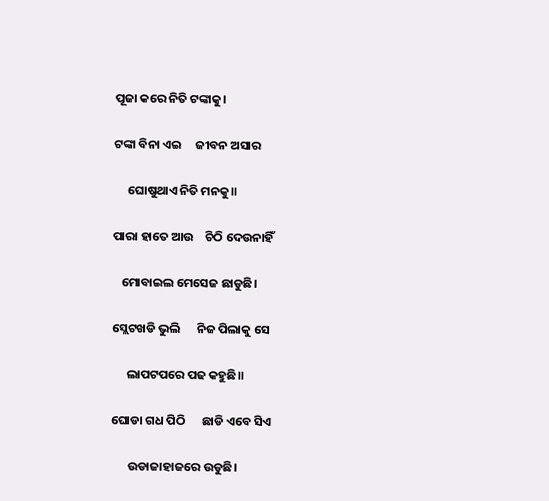ପୂଜା କରେ ନିତି ଟଙ୍କାକୁ।

ଟଙ୍କା ବିନା ଏଇ     ଜୀବନ ଅସାର

     ଘୋଷୁଥାଏ ନିତି ମନକୁ॥

ପାରା ହାତେ ଆଉ    ଚିଠି ଦେଉନାହିଁ

   ମୋବାଇଲ ମେସେଜ ଛାଡୁଛି।

ସ୍ଲେଟଖଡି ଭୁଲି      ନିଜ ପିଲାକୁ ସେ

     ଲାପଟପରେ ପଢ କହୁଛି॥

ଘୋଡା ଗଧ ପିଠି      ଛାଡି ଏବେ ସିଏ

      ଉଡାଜାହାଜରେ ଉଡୁଛି।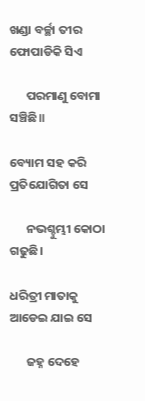ଖଣ୍ଡା ବର୍ଚ୍ଛା ତୀର     ଫୋପାଡିକି ସିଏ

      ପରମାଣୁ ବୋମା ସଞ୍ଚିଛି॥

ବ୍ୟୋମ ସହ କରି     ପ୍ରତିଯୋଗିତା ସେ

      ନଭଶ୍ଚୁମ୍ଭୀ କୋଠା ଗଢୁଛି।

ଧରିତ୍ରୀ ମାତାକୁ      ଆଡେଇ ଯାଇ ସେ

      ଜହ୍ନ ଦେହେ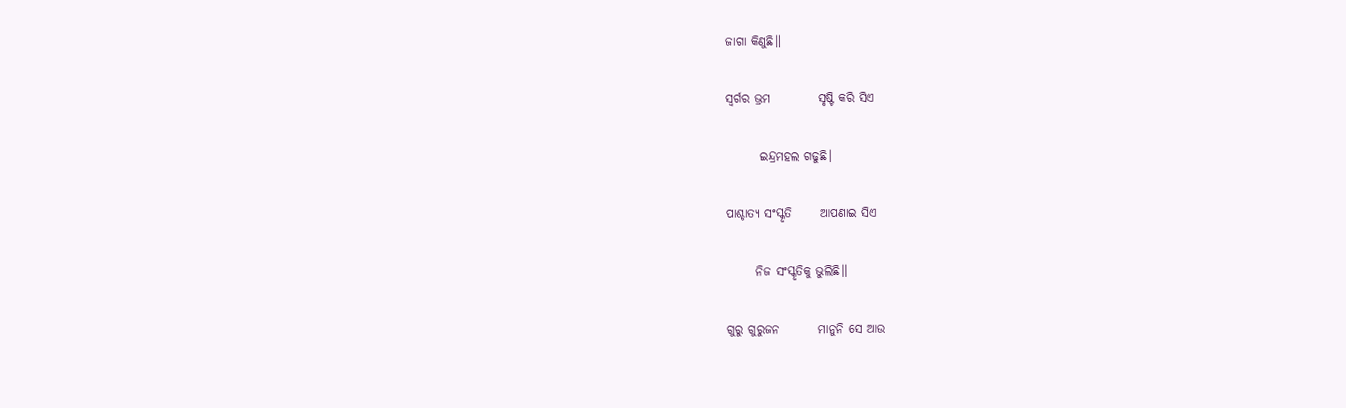ଜାଗା କିଣୁଛି॥

ସ୍ୱର୍ଗର ଭ୍ରମ          ସୃଷ୍ଟି କରି ସିଏ

       ଇନ୍ଦ୍ରମହଲ ଗଢୁଛି।

ପାଶ୍ଚାତ୍ୟ ସଂସ୍କୃତି      ଆପଣାଇ ସିଏ

      ନିଜ ସଂସ୍କୃତିକୁ ଭୁଲିଛି॥

ଗୁରୁ ଗୁରୁଜନ        ମାନୁନି ସେ ଆଉ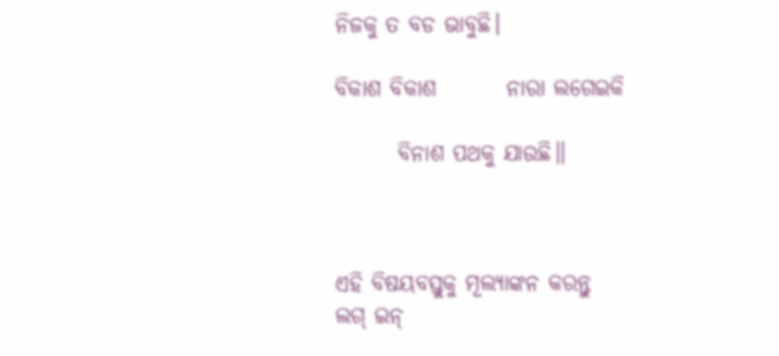ନିଜକୁ ତ ବଡ ଭାବୁଛି।

ବିକାଶ ବିକାଶ        ନାରା ଲଗେଇକି

       ବିନାଶ ପଥକୁ ଯାଉଛି॥



ଏହି ବିଷୟବସ୍ତୁକୁ ମୂଲ୍ୟାଙ୍କନ କରନ୍ତୁ
ଲଗ୍ ଇନ୍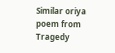Similar oriya poem from Tragedy